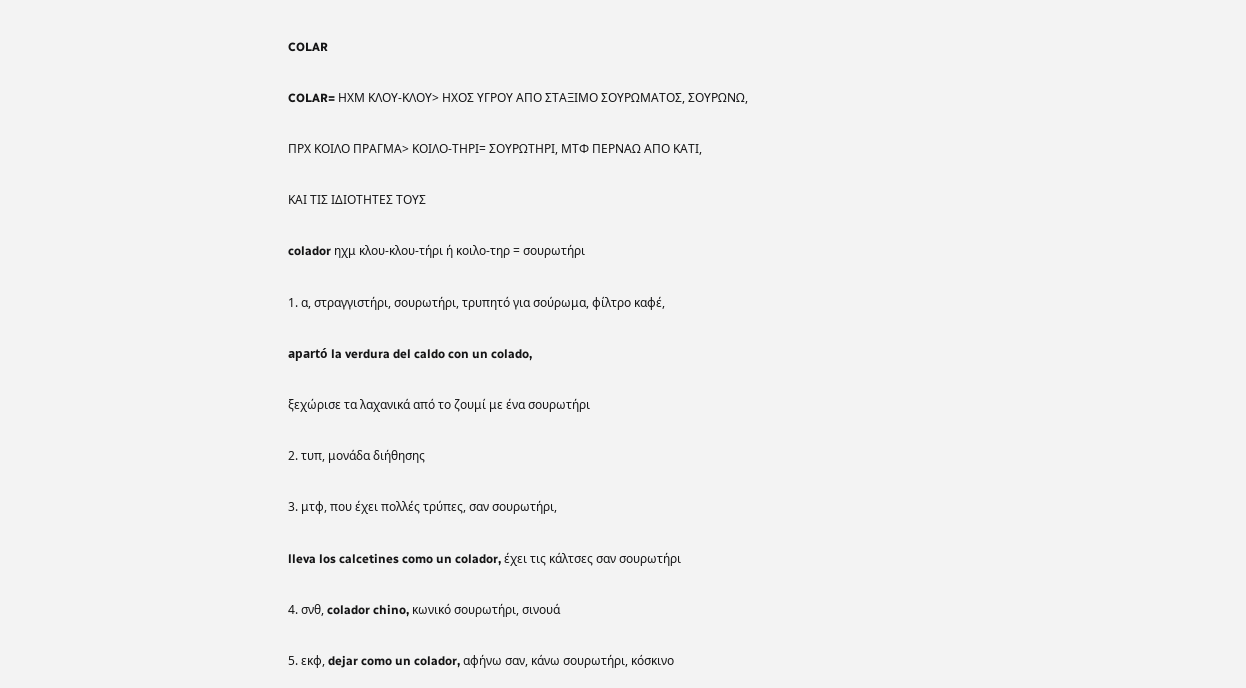COLAR

COLAR= ΗΧΜ ΚΛΟΥ-ΚΛΟΥ> ΗΧΟΣ ΥΓΡΟΥ ΑΠΟ ΣΤΑΞΙΜΟ ΣΟΥΡΩΜΑΤΟΣ, ΣΟΥΡΩΝΩ,

ΠΡΧ ΚΟΙΛΟ ΠΡΑΓΜΑ> ΚΟΙΛΟ-ΤΗΡΙ= ΣΟΥΡΩΤΗΡΙ, ΜΤΦ ΠΕΡΝΑΩ ΑΠΟ ΚΑΤΙ,

ΚΑΙ ΤΙΣ ΙΔΙΟΤΗΤΕΣ ΤΟΥΣ

colador ηχμ κλου-κλου-τήρι ή κοιλο-τηρ = σουρωτήρι

1. α, στραγγιστήρι, σουρωτήρι, τρυπητό για σούρωμα, φίλτρο καφέ,

apartó la verdura del caldo con un colado,

ξεχώρισε τα λαχανικά από το ζουμί με ένα σουρωτήρι

2. τυπ, μονάδα διήθησης

3. μτφ, που έχει πολλές τρύπες, σαν σουρωτήρι,

lleva los calcetines como un colador, έχει τις κάλτσες σαν σουρωτήρι

4. σνθ, colador chino, κωνικό σουρωτήρι, σινουά

5. εκφ, dejar como un colador, αφήνω σαν, κάνω σουρωτήρι, κόσκινο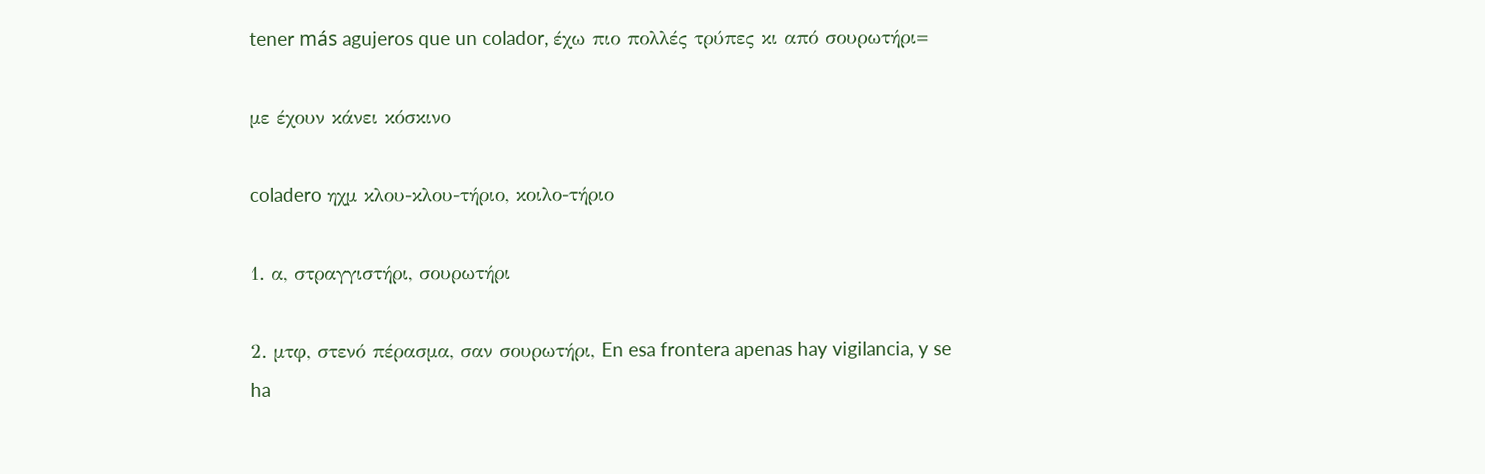tener más agujeros que un colador, έχω πιο πολλές τρύπες κι από σουρωτήρι=

με έχουν κάνει κόσκινο

coladero ηχμ κλου-κλου-τήριο, κοιλο-τήριο

1. α, στραγγιστήρι, σουρωτήρι

2. μτφ, στενό πέρασμα, σαν σουρωτήρι, En esa frontera apenas hay vigilancia, y se ha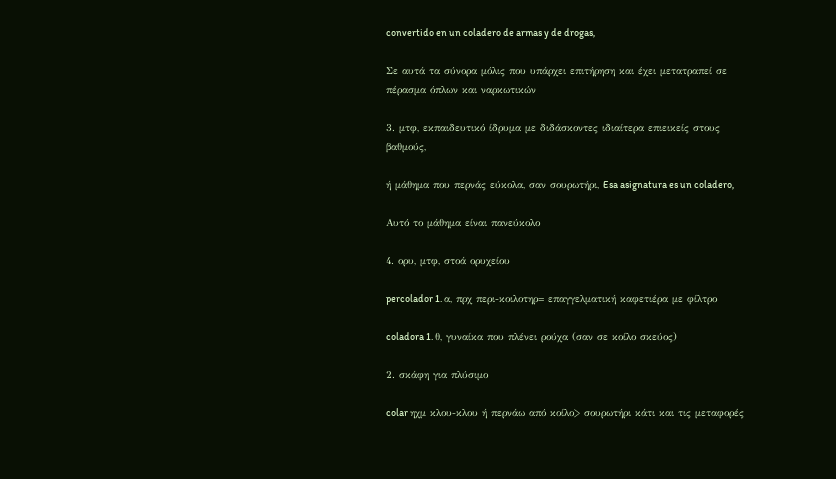convertido en un coladero de armas y de drogas,

Σε αυτά τα σύνορα μόλις που υπάρχει επιτήρηση και έχει μετατραπεί σε πέρασμα όπλων και ναρκωτικών

3. μτφ, εκπαιδευτικό ίδρυμα με διδάσκοντες ιδιαίτερα επιεικείς στους βαθμούς,

ή μάθημα που περνάς εύκολα, σαν σουρωτήρι, Esa asignatura es un coladero,

Αυτό το μάθημα είναι πανεύκολο

4. ορυ, μτφ, στοά ορυχείου

percolador 1. α, πρχ περι-κοιλοτηρ= επαγγελματική καφετιέρα με φίλτρο

coladora 1. θ, γυναίκα που πλένει ρούχα (σαν σε κοίλο σκεύος)

2. σκάφη για πλύσιμο

colar ηχμ κλου-κλου ή περνάω από κοίλο> σουρωτήρι κάτι και τις μεταφορές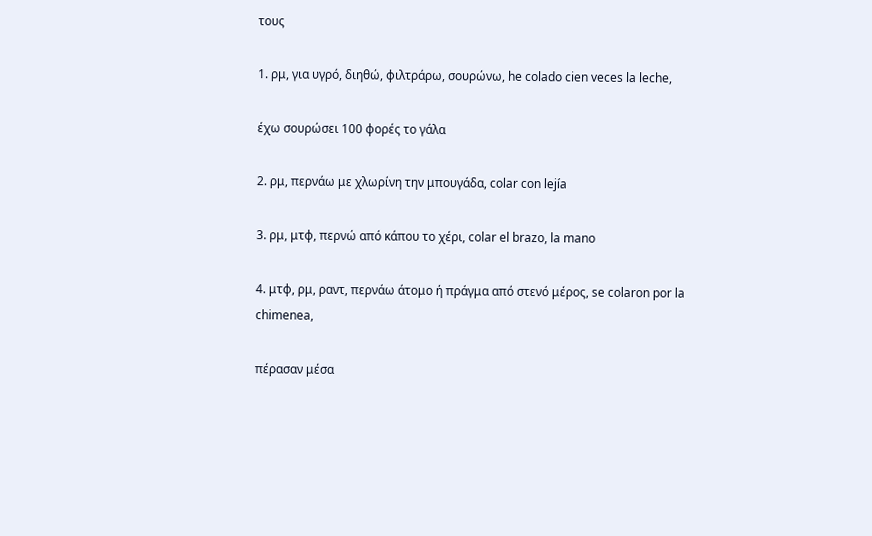τους

1. ρμ, για υγρό, διηθώ, φιλτράρω, σουρώνω, he colado cien veces la leche,

έχω σουρώσει 100 φορές το γάλα

2. ρμ, περνάω με χλωρίνη την μπουγάδα, colar con lejía

3. ρμ, μτφ, περνώ από κάπου το χέρι, colar el brazo, la mano

4. μτφ, ρμ, ραντ, περνάω άτομο ή πράγμα από στενό μέρος, se colaron por la chimenea,

πέρασαν μέσα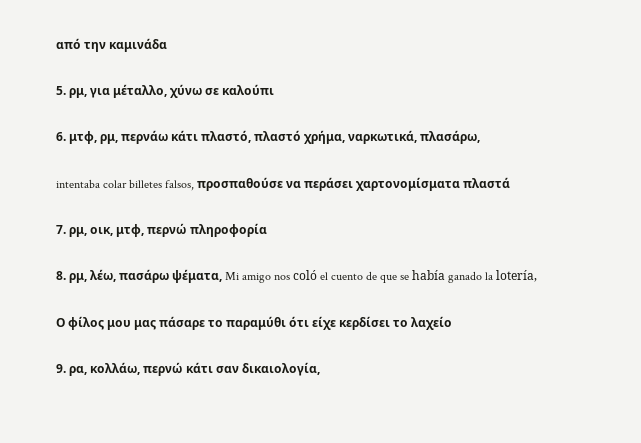από την καμινάδα

5. ρμ, για μέταλλο, χύνω σε καλούπι

6. μτφ, ρμ, περνάω κάτι πλαστό, πλαστό χρήμα, ναρκωτικά, πλασάρω,

intentaba colar billetes falsos, προσπαθούσε να περάσει χαρτονομίσματα πλαστά

7. ρμ, οικ, μτφ, περνώ πληροφορία

8. ρμ, λέω, πασάρω ψέματα, Mi amigo nos coló el cuento de que se había ganado la lotería,

Ο φίλος μου μας πάσαρε το παραμύθι ότι είχε κερδίσει το λαχείο

9. ρα, κολλάω, περνώ κάτι σαν δικαιολογία,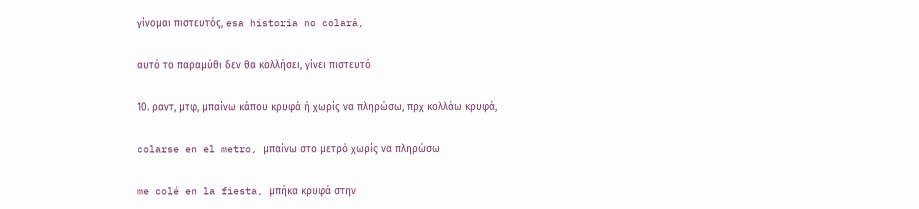γίνομαι πιστευτός, esa historia no colará,

αυτό το παραμύθι δεν θα κολλήσει, γίνει πιστευτό

10. ραντ, μτφ, μπαίνω κάπου κρυφά ή χωρίς να πληρώσω, πρχ κολλάω κρυφά,

colarse en el metro, μπαίνω στο μετρό χωρίς να πληρώσω

me colé en la fiesta, μπήκα κρυφά στην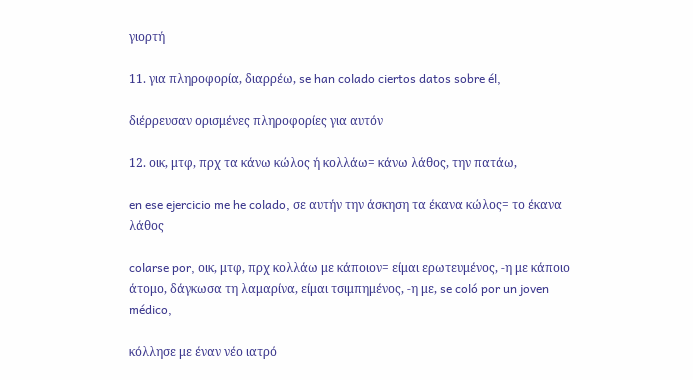γιορτή

11. για πληροφορία, διαρρέω, se han colado ciertos datos sobre él,

διέρρευσαν ορισμένες πληροφορίες για αυτόν

12. οικ, μτφ, πρχ τα κάνω κώλος ή κολλάω= κάνω λάθος, την πατάω,

en ese ejercicio me he colado, σε αυτήν την άσκηση τα έκανα κώλος= το έκανα λάθος

colarse por, οικ, μτφ, πρχ κολλάω με κάποιον= είμαι ερωτευμένος, -η με κάποιο άτομο, δάγκωσα τη λαμαρίνα, είμαι τσιμπημένος, -η με, se coló por un joven médico,

κόλλησε με έναν νέο ιατρό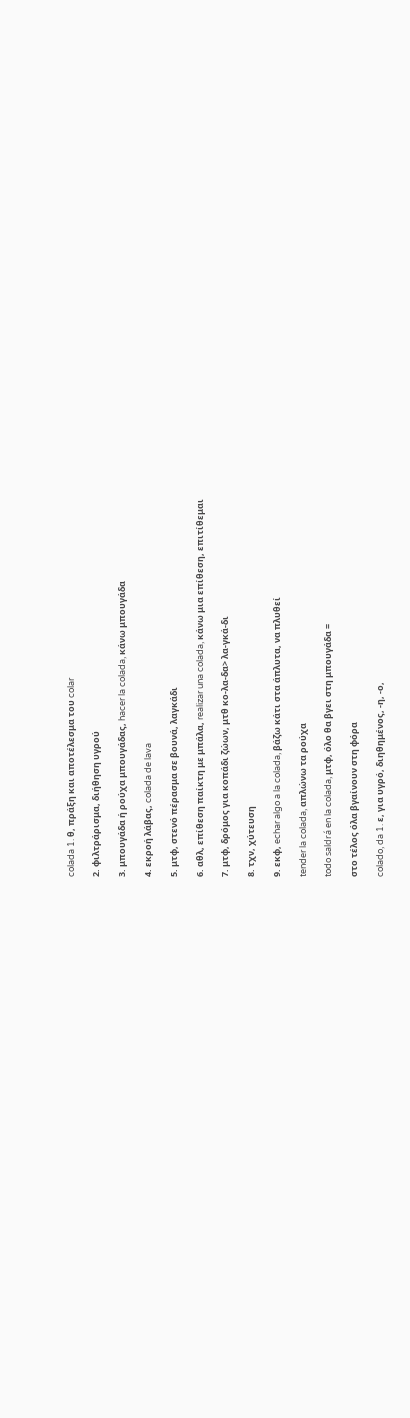colada 1. θ, πράξη και αποτέλεσμα του colar

2. φιλτράρισμα, διήθηση υγρού

3. μπουγάδα ή ρούχα μπουγάδας, hacer la colada, κάνω μπουγάδα

4. εκροή λάβας, colada de lava

5. μτφ, στενό πέρασμα σε βουνά, λαγκάδι

6. αθλ, επίθεση παίκτη με μπάλα, realizar una colada, κάνω μια επίθεση, επιτίθεμαι

7. μτφ, δρόμος για κοπάδι ζώων, μτθ κο-λα-δα> λα-γκά-δι

8. τχν, χύτευση

9. εκφ, echar algo a la colada, βάζω κάτι στα άπλυτα, να πλυθεί

tender la colada, απλώνω τα ρούχα

todo saldrá en la colada, μτφ, όλο θα βγει στη μπουγάδα =

στο τέλος όλα βγαίνουν στη φόρα

colado, da 1. ε, για υγρό, διηθημένος, -η, -ο,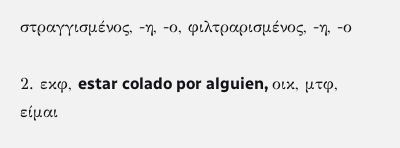στραγγισμένος, -η, -ο, φιλτραρισμένος, -η, -ο

2. εκφ, estar colado por alguien, οικ, μτφ, είμαι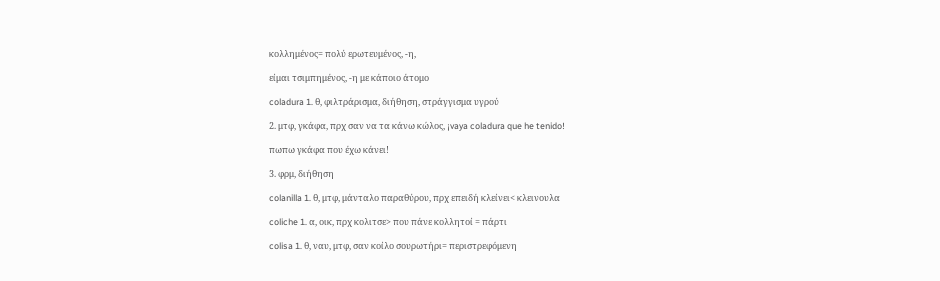κολλημένος= πολύ ερωτευμένος, -η,

είμαι τσιμπημένος, -η με κάποιο άτομο

coladura 1. θ, φιλτράρισμα, διήθηση, στράγγισμα υγρού

2. μτφ, γκάφα, πρχ σαν να τα κάνω κώλος, ¡vaya coladura que he tenido!

πωπω γκάφα που έχω κάνει!

3. φρμ, διήθηση

colanilla 1. θ, μτφ, μάνταλο παραθύρου, πρχ επειδή κλείνει< κλεινουλα

coliche 1. α, οικ, πρχ κολιτσε> που πάνε κολλητοί = πάρτι

colisa 1. θ, ναυ, μτφ, σαν κοίλο σουρωτήρι= περιστρεφόμενη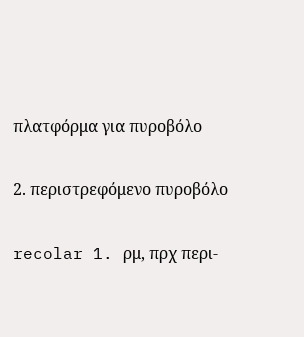πλατφόρμα για πυροβόλο

2. περιστρεφόμενο πυροβόλο

recolar 1. ρμ, πρχ περι-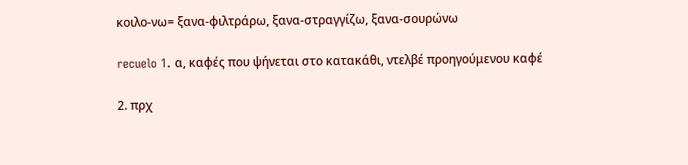κοιλο-νω= ξανα-φιλτράρω, ξανα-στραγγίζω, ξανα-σουρώνω

recuelo 1. α, καφές που ψήνεται στο κατακάθι, ντελβέ προηγούμενου καφέ

2. πρχ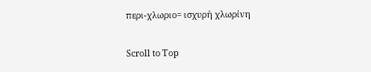περι-χλωριο= ισχυρή χλωρίνη

Scroll to Top